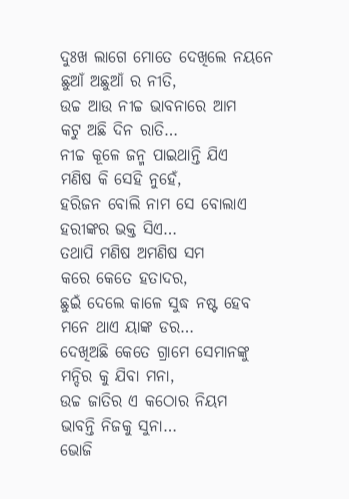ଦୁଃଖ ଲାଗେ ମୋତେ ଦେଖିଲେ ନୟନେ
ଛୁଆଁ ଅଛୁଆଁ ର ନୀତି,
ଉଚ୍ଚ ଆଉ ନୀଚ୍ଚ ଭାବନାରେ ଆମ
କଟୁ ଅଛି ଦିନ ରାତି…
ନୀଚ୍ଚ କୂଳେ ଜନ୍ମ ପାଇଥାନ୍ତି ଯିଏ
ମଣିଷ କି ସେହି ନୁହେଁ,
ହରିଜନ ବୋଲି ନାମ ସେ ବୋଲାଏ
ହରୀଙ୍କର ଭକ୍ତ ସିଏ…
ତଥାପି ମଣିଷ ଅମଣିଷ ସମ
କରେ କେତେ ହତାଦର,
ଛୁଇଁ ଦେଲେ କାଳେ ସୁଦ୍ଧ ନଷ୍ଟ ହେବ
ମନେ ଥାଏ ୟାଙ୍କ ଡର…
ଦେଖିଅଛି କେତେ ଗ୍ରାମେ ସେମାନଙ୍କୁ
ମନ୍ଦିର କୁ ଯିବା ମନା,
ଉଚ୍ଚ ଜାତିର ଏ କଠୋର ନିୟମ
ଭାବନ୍ତି ନିଜକୁ ସୁନା…
ଭୋଜି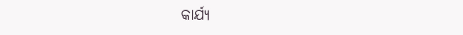କାର୍ଯ୍ୟ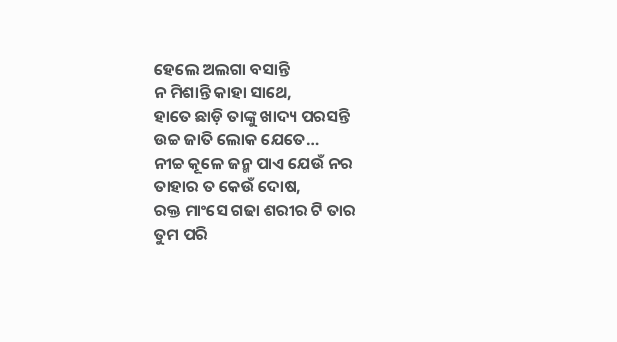ହେଲେ ଅଲଗା ବସାନ୍ତି
ନ ମିଶାନ୍ତି କାହା ସାଥେ,
ହାତେ ଛାଡ଼ି ତାଙ୍କୁ ଖାଦ୍ୟ ପରସନ୍ତି
ଉଚ୍ଚ ଜାତି ଲୋକ ଯେତେ…
ନୀଚ୍ଚ କୂଳେ ଜନ୍ମ ପାଏ ଯେଉଁ ନର
ତାହାର ତ କେଉଁ ଦୋଷ,
ରକ୍ତ ମାଂସେ ଗଢା ଶରୀର ଟି ତାର
ତୁମ ପରି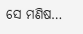ସେ ମଣିଷ…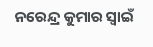ନରେନ୍ଦ୍ର କୁମାର ସ୍ୱାଇଁ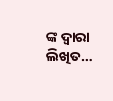ଙ୍କ ଦ୍ଵାରା ଲିଖିତ…